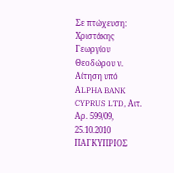Σε πτώχευση: Χριστάκης Γεωργίου Θεοδώρου ν. Αίτηση υπό ΑLPHA BANK CYPRUS LTD, Αιτ. Αρ. 599/09, 25.10.2010 ΠΑΓΚΥΠΡΙΟΣ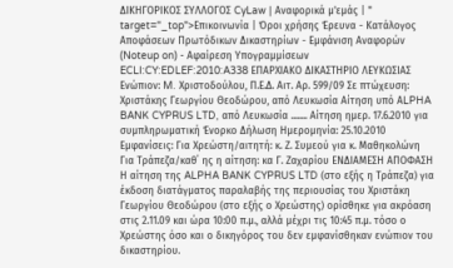ΔΙΚΗΓΟΡΙΚΟΣ ΣΥΛΛΟΓΟΣ CyLaw | Αναφορικά μ'εμάς | " target="_top">Επικοινωνία | Όροι χρήσης Έρευνα - Κατάλογος Αποφάσεων Πρωτόδικων Δικαστηρίων - Εμφάνιση Αναφορών (Noteup on) - Αφαίρεση Υπογραμμίσεων ECLI:CY:EDLEF:2010:A338 ΕΠΑΡΧΙΑΚΟ ΔΙΚΑΣΤΗΡΙΟ ΛΕΥΚΩΣΙΑΣ Ενώπιον: M. Xριστοδούλου, Π.Ε.Δ. Αιτ. Αρ. 599/09 Σε πτώχευση: Χριστάκης Γεωργίου Θεοδώρου, από Λευκωσία Αίτηση υπό ΑLPHA BANK CYPRUS LTD, από Λευκωσία ........ Αίτηση ημερ. 17.6.2010 για συμπληρωματική Ένορκο Δήλωση Ημερομηνία: 25.10.2010 Εμφανίσεις: Για Χρεώστη/αιτητή: κ. Ζ. Συμεού για κ. Μαθηκολώνη Για Τράπεζα/καθ΄ ης η αίτηση: κα Γ. Ζαχαρίου ΕΝΔΙΑΜΕΣΗ ΑΠΟΦΑΣΗ Η αίτηση της ALPHA BANK CYPRUS LTD (στο εξής η Τράπεζα) για έκδοση διατάγματος παραλαβής της περιουσίας του Χριστάκη Γεωργίου Θεοδώρου (στο εξής ο Χρεώστης) ορίσθηκε για ακρόαση στις 2.11.09 και ώρα 10:00 π.μ., αλλά μέχρι τις 10:45 π.μ. τόσο ο Χρεώστης όσο και ο δικηγόρος του δεν εμφανίσθηκαν ενώπιον του δικαστηρίου.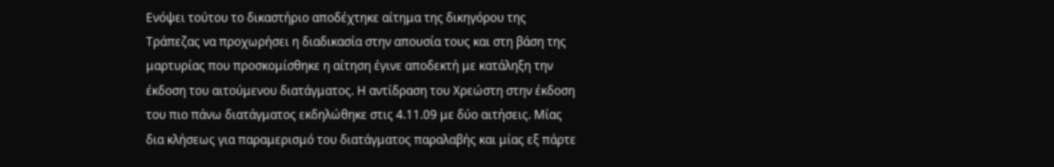Ενόψει τούτου το δικαστήριο αποδέχτηκε αίτημα της δικηγόρου της Τράπεζας να προχωρήσει η διαδικασία στην απουσία τους και στη βάση της μαρτυρίας που προσκομίσθηκε η αίτηση έγινε αποδεκτή με κατάληξη την έκδοση του αιτούμενου διατάγματος. Η αντίδραση του Χρεώστη στην έκδοση του πιο πάνω διατάγματος εκδηλώθηκε στις 4.11.09 με δύο αιτήσεις. Μίας δια κλήσεως για παραμερισμό του διατάγματος παραλαβής και μίας εξ πάρτε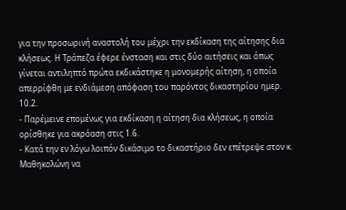για την προσωρινή αναστολή του μέχρι την εκδίκαση της αίτησης δια κλήσεως. Η Τράπεζα έφερε ένσταση και στις δύο αιτήσεις και όπως γίνεται αντιληπτό πρώτα εκδικάστηκε η μονομερής αίτηση, η οποία απερρίφθη με ενδιάμεση απόφαση του παρόντος δικαστηρίου ημερ. 10.2.
- Παρέμεινε επομένως για εκδίκαση η αίτηση δια κλήσεως, η οποία ορίσθηκε για ακρόαση στις 1.6.
- Κατά την εν λόγω λοιπόν δικάσιμο το δικαστήριο δεν επέτρεψε στον κ. Μαθηκολώνη να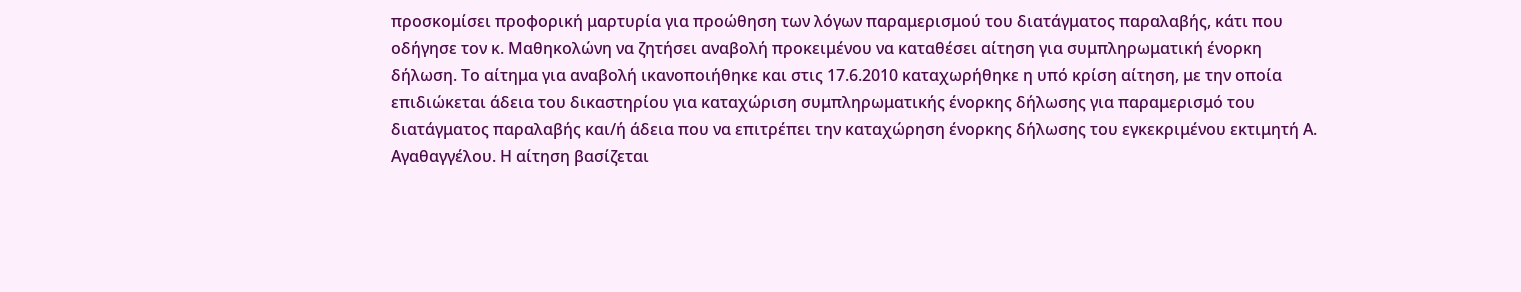προσκομίσει προφορική μαρτυρία για προώθηση των λόγων παραμερισμού του διατάγματος παραλαβής, κάτι που οδήγησε τον κ. Μαθηκολώνη να ζητήσει αναβολή προκειμένου να καταθέσει αίτηση για συμπληρωματική ένορκη δήλωση. Το αίτημα για αναβολή ικανοποιήθηκε και στις 17.6.2010 καταχωρήθηκε η υπό κρίση αίτηση, με την οποία επιδιώκεται άδεια του δικαστηρίου για καταχώριση συμπληρωματικής ένορκης δήλωσης για παραμερισμό του διατάγματος παραλαβής και/ή άδεια που να επιτρέπει την καταχώρηση ένορκης δήλωσης του εγκεκριμένου εκτιμητή Α. Αγαθαγγέλου. Η αίτηση βασίζεται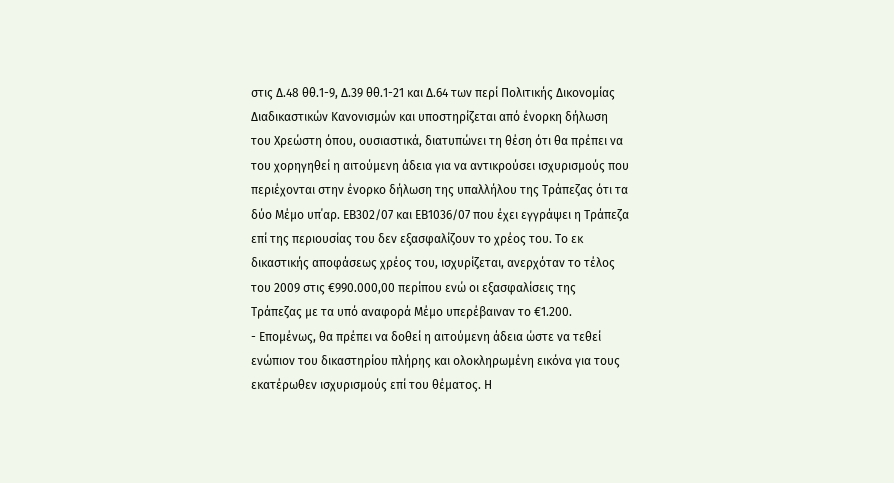στις Δ.48 θθ.1-9, Δ.39 θθ.1-21 και Δ.64 των περί Πολιτικής Δικονομίας Διαδικαστικών Κανονισμών και υποστηρίζεται από ένορκη δήλωση του Χρεώστη όπου, ουσιαστικά, διατυπώνει τη θέση ότι θα πρέπει να του χορηγηθεί η αιτούμενη άδεια για να αντικρούσει ισχυρισμούς που περιέχονται στην ένορκο δήλωση της υπαλλήλου της Τράπεζας ότι τα δύο Μέμο υπ΄αρ. ΕΒ302/07 και ΕΒ1036/07 που έχει εγγράψει η Τράπεζα επί της περιουσίας του δεν εξασφαλίζουν το χρέος του. Το εκ δικαστικής αποφάσεως χρέος του, ισχυρίζεται, ανερχόταν το τέλος του 2009 στις €990.000,00 περίπου ενώ οι εξασφαλίσεις της Τράπεζας με τα υπό αναφορά Μέμο υπερέβαιναν το €1.200.
- Επομένως, θα πρέπει να δοθεί η αιτούμενη άδεια ώστε να τεθεί ενώπιον του δικαστηρίου πλήρης και ολοκληρωμένη εικόνα για τους εκατέρωθεν ισχυρισμούς επί του θέματος. Η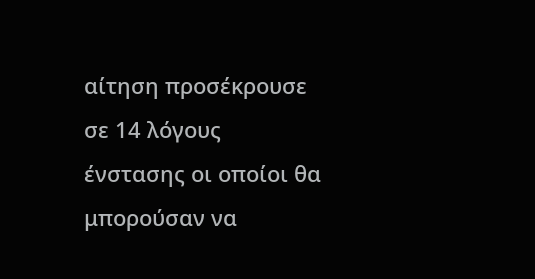αίτηση προσέκρουσε σε 14 λόγους ένστασης οι οποίοι θα μπορούσαν να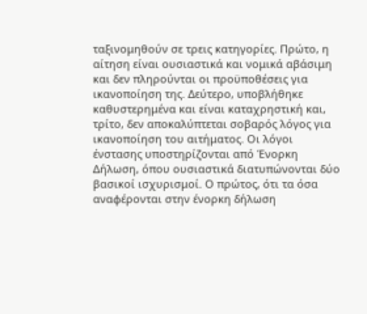ταξινομηθούν σε τρεις κατηγορίες. Πρώτο, η αίτηση είναι ουσιαστικά και νομικά αβάσιμη και δεν πληρούνται οι προϋποθέσεις για ικανοποίηση της. Δεύτερο, υποβλήθηκε καθυστερημένα και είναι καταχρηστική και, τρίτο, δεν αποκαλύπτεται σοβαρός λόγος για ικανοποίηση του αιτήματος. Οι λόγοι ένστασης υποστηρίζονται από Ένορκη Δήλωση, όπου ουσιαστικά διατυπώνονται δύο βασικοί ισχυρισμοί. Ο πρώτος, ότι τα όσα αναφέρονται στην ένορκη δήλωση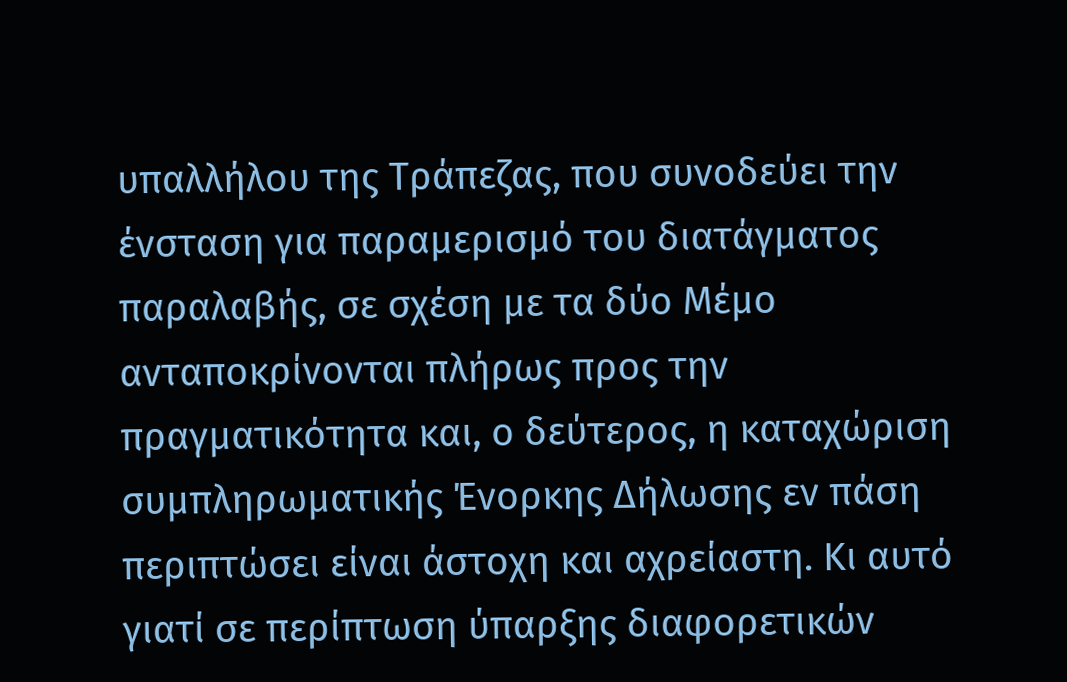υπαλλήλου της Τράπεζας, που συνοδεύει την ένσταση για παραμερισμό του διατάγματος παραλαβής, σε σχέση με τα δύο Μέμο ανταποκρίνονται πλήρως προς την πραγματικότητα και, ο δεύτερος, η καταχώριση συμπληρωματικής Ένορκης Δήλωσης εν πάση περιπτώσει είναι άστοχη και αχρείαστη. Κι αυτό γιατί σε περίπτωση ύπαρξης διαφορετικών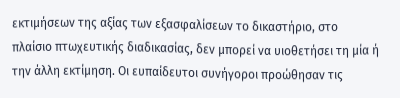εκτιμήσεων της αξίας των εξασφαλίσεων το δικαστήριο, στο πλαίσιο πτωχευτικής διαδικασίας, δεν μπορεί να υιοθετήσει τη μία ή την άλλη εκτίμηση. Οι ευπαίδευτοι συνήγοροι προώθησαν τις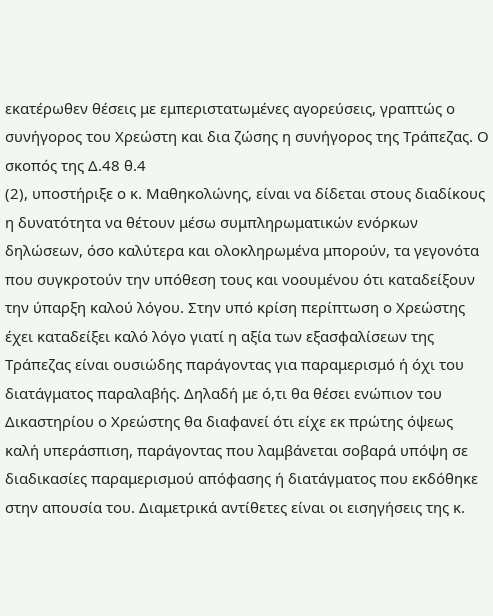εκατέρωθεν θέσεις με εμπεριστατωμένες αγορεύσεις, γραπτώς ο συνήγορος του Χρεώστη και δια ζώσης η συνήγορος της Τράπεζας. Ο σκοπός της Δ.48 θ.4
(2), υποστήριξε ο κ. Μαθηκολώνης, είναι να δίδεται στους διαδίκους η δυνατότητα να θέτουν μέσω συμπληρωματικών ενόρκων δηλώσεων, όσο καλύτερα και ολοκληρωμένα μπορούν, τα γεγονότα που συγκροτούν την υπόθεση τους και νοουμένου ότι καταδείξουν την ύπαρξη καλού λόγου. Στην υπό κρίση περίπτωση ο Χρεώστης έχει καταδείξει καλό λόγο γιατί η αξία των εξασφαλίσεων της Τράπεζας είναι ουσιώδης παράγοντας για παραμερισμό ή όχι του διατάγματος παραλαβής. Δηλαδή με ό,τι θα θέσει ενώπιον του Δικαστηρίου ο Χρεώστης θα διαφανεί ότι είχε εκ πρώτης όψεως καλή υπεράσπιση, παράγοντας που λαμβάνεται σοβαρά υπόψη σε διαδικασίες παραμερισμού απόφασης ή διατάγματος που εκδόθηκε στην απουσία του. Διαμετρικά αντίθετες είναι οι εισηγήσεις της κ.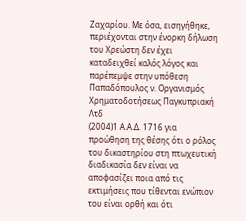Ζαχαρίου. Με όσα, εισηγήθηκε, περιέχονται στην ένορκη δήλωση του Χρεώστη δεν έχει καταδειχθεί καλός λόγος και παρέπεμψε στην υπόθεση Παπαδόπουλος ν. Οργανισμός Χρηματοδοτήσεως Παγκυπριακή Λτδ
(2004)1 Α.Α.Δ. 1716 για προώθηση της θέσης ότι ο ρόλος του δικαστηρίου στη πτωχευτική διαδικασία δεν είναι να αποφασίζει ποια από τις εκτιμήσεις που τίθενται ενώπιον του είναι ορθή και ότι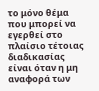το μόνο θέμα που μπορεί να εγερθεί στο πλαίσιο τέτοιας διαδικασίας είναι όταν η μη αναφορά των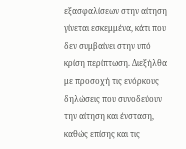εξασφαλίσεων στην αίτηση γίνεται εσκεμμένα, κάτι που δεν συμβαίνει στην υπό κρίση περίπτωση. Διεξήλθα με προσοχή τις ενόρκους δηλώσεις που συνοδεύουν την αίτηση και ένσταση, καθώς επίσης και τις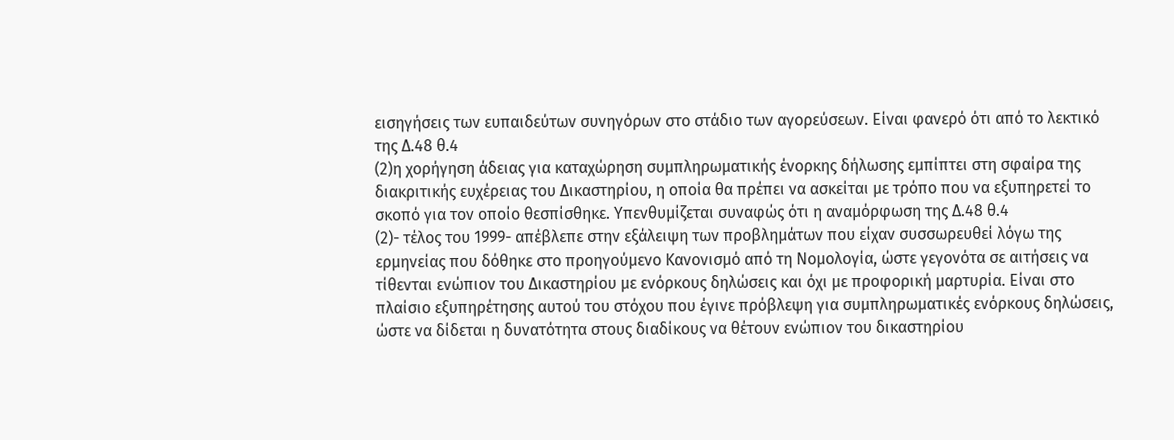εισηγήσεις των ευπαιδεύτων συνηγόρων στο στάδιο των αγορεύσεων. Είναι φανερό ότι από το λεκτικό της Δ.48 θ.4
(2)η χορήγηση άδειας για καταχώρηση συμπληρωματικής ένορκης δήλωσης εμπίπτει στη σφαίρα της διακριτικής ευχέρειας του Δικαστηρίου, η οποία θα πρέπει να ασκείται με τρόπο που να εξυπηρετεί το σκοπό για τον οποίο θεσπίσθηκε. Υπενθυμίζεται συναφώς ότι η αναμόρφωση της Δ.48 θ.4
(2)- τέλος του 1999- απέβλεπε στην εξάλειψη των προβλημάτων που είχαν συσσωρευθεί λόγω της ερμηνείας που δόθηκε στο προηγούμενο Κανονισμό από τη Νομολογία, ώστε γεγονότα σε αιτήσεις να τίθενται ενώπιον του Δικαστηρίου με ενόρκους δηλώσεις και όχι με προφορική μαρτυρία. Είναι στο πλαίσιο εξυπηρέτησης αυτού του στόχου που έγινε πρόβλεψη για συμπληρωματικές ενόρκους δηλώσεις, ώστε να δίδεται η δυνατότητα στους διαδίκους να θέτουν ενώπιον του δικαστηρίου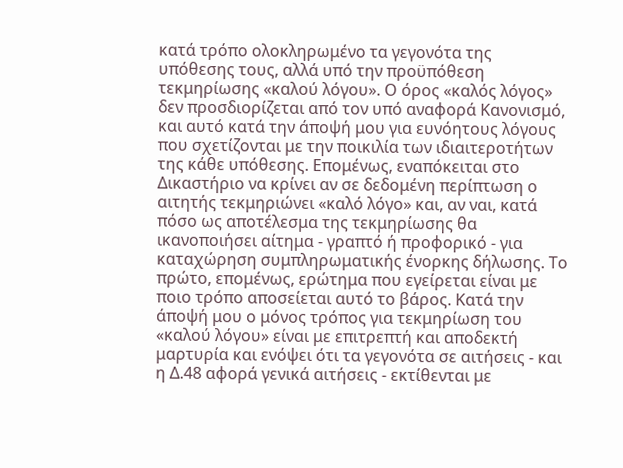κατά τρόπο ολοκληρωμένο τα γεγονότα της υπόθεσης τους, αλλά υπό την προϋπόθεση τεκμηρίωσης «καλού λόγου». Ο όρος «καλός λόγος» δεν προσδιορίζεται από τον υπό αναφορά Κανονισμό, και αυτό κατά την άποψή μου για ευνόητους λόγους που σχετίζονται με την ποικιλία των ιδιαιτεροτήτων της κάθε υπόθεσης. Επομένως, εναπόκειται στο Δικαστήριο να κρίνει αν σε δεδομένη περίπτωση ο αιτητής τεκμηριώνει «καλό λόγο» και, αν ναι, κατά πόσο ως αποτέλεσμα της τεκμηρίωσης θα ικανοποιήσει αίτημα - γραπτό ή προφορικό - για καταχώρηση συμπληρωματικής ένορκης δήλωσης. Το πρώτο, επομένως, ερώτημα που εγείρεται είναι με ποιο τρόπο αποσείεται αυτό το βάρος. Κατά την άποψή μου ο μόνος τρόπος για τεκμηρίωση του «καλού λόγου» είναι με επιτρεπτή και αποδεκτή μαρτυρία και ενόψει ότι τα γεγονότα σε αιτήσεις - και η Δ.48 αφορά γενικά αιτήσεις - εκτίθενται με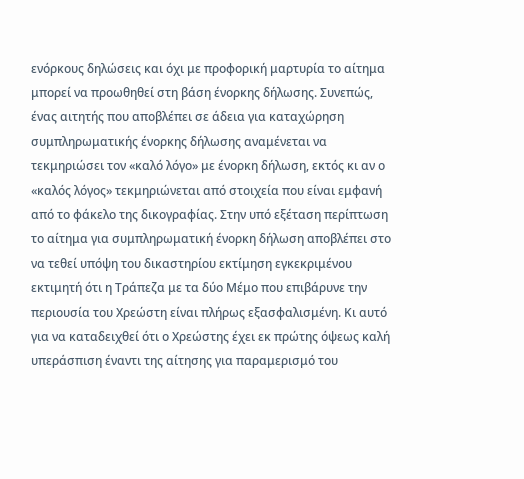ενόρκους δηλώσεις και όχι με προφορική μαρτυρία το αίτημα μπορεί να προωθηθεί στη βάση ένορκης δήλωσης. Συνεπώς, ένας αιτητής που αποβλέπει σε άδεια για καταχώρηση συμπληρωματικής ένορκης δήλωσης αναμένεται να τεκμηριώσει τον «καλό λόγο» με ένορκη δήλωση, εκτός κι αν ο «καλός λόγος» τεκμηριώνεται από στοιχεία που είναι εμφανή από το φάκελο της δικογραφίας. Στην υπό εξέταση περίπτωση το αίτημα για συμπληρωματική ένορκη δήλωση αποβλέπει στο να τεθεί υπόψη του δικαστηρίου εκτίμηση εγκεκριμένου εκτιμητή ότι η Τράπεζα με τα δύο Μέμο που επιβάρυνε την περιουσία του Χρεώστη είναι πλήρως εξασφαλισμένη. Κι αυτό για να καταδειχθεί ότι ο Χρεώστης έχει εκ πρώτης όψεως καλή υπεράσπιση έναντι της αίτησης για παραμερισμό του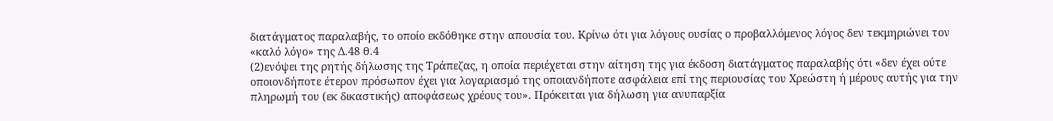διατάγματος παραλαβής, το οποίο εκδόθηκε στην απουσία του. Κρίνω ότι για λόγους ουσίας ο προβαλλόμενος λόγος δεν τεκμηριώνει τον «καλό λόγο» της Δ.48 θ.4
(2)ενόψει της ρητής δήλωσης της Τράπεζας, η οποία περιέχεται στην αίτηση της για έκδοση διατάγματος παραλαβής ότι «δεν έχει ούτε οποιονδήποτε έτερον πρόσωπον έχει για λογαριασμό της οποιανδήποτε ασφάλεια επί της περιουσίας του Χρεώστη ή μέρους αυτής για την πληρωμή του (εκ δικαστικής) αποφάσεως χρέους του». Πρόκειται για δήλωση για ανυπαρξία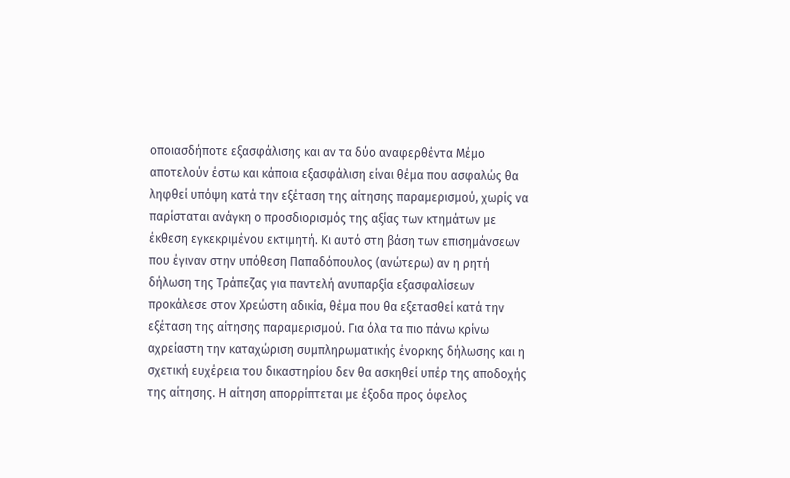οποιασδήποτε εξασφάλισης και αν τα δύο αναφερθέντα Μέμο αποτελούν έστω και κάποια εξασφάλιση είναι θέμα που ασφαλώς θα ληφθεί υπόψη κατά την εξέταση της αίτησης παραμερισμού, χωρίς να παρίσταται ανάγκη ο προσδιορισμός της αξίας των κτημάτων με έκθεση εγκεκριμένου εκτιμητή. Κι αυτό στη βάση των επισημάνσεων που έγιναν στην υπόθεση Παπαδόπουλος (ανώτερω) αν η ρητή δήλωση της Τράπεζας για παντελή ανυπαρξία εξασφαλίσεων προκάλεσε στον Χρεώστη αδικία, θέμα που θα εξετασθεί κατά την εξέταση της αίτησης παραμερισμού. Για όλα τα πιο πάνω κρίνω αχρείαστη την καταχώριση συμπληρωματικής ένορκης δήλωσης και η σχετική ευχέρεια του δικαστηρίου δεν θα ασκηθεί υπέρ της αποδοχής της αίτησης. Η αίτηση απορρίπτεται με έξοδα προς όφελος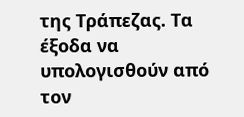της Τράπεζας. Τα έξοδα να υπολογισθούν από τον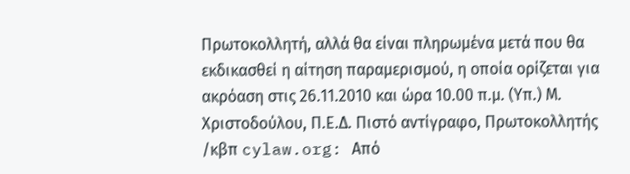Πρωτοκολλητή, αλλά θα είναι πληρωμένα μετά που θα εκδικασθεί η αίτηση παραμερισμού, η οποία ορίζεται για ακρόαση στις 26.11.2010 και ώρα 10.00 π.μ. (Υπ.) Μ. Χριστοδούλου, Π.Ε.Δ. Πιστό αντίγραφο, Πρωτοκολλητής /κβπ cylaw.org: Από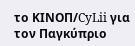το ΚΙΝOΠ/CyLii για τον Παγκύπριο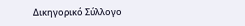Δικηγορικό Σύλλογο